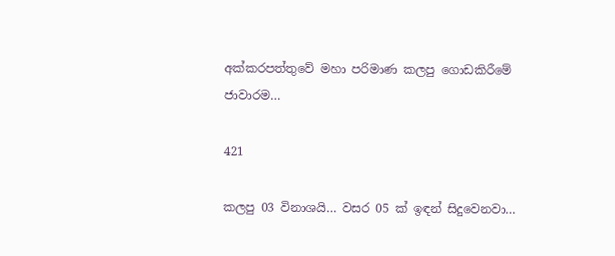අක්කරපත්තුවේ මහා පරිමාණ කලපු ගොඩකිරීමේ ජාවාරම…

421

කලපු 03 විනාශයි… වසර 05 ක් ඉඳන් සිදුවෙනවා…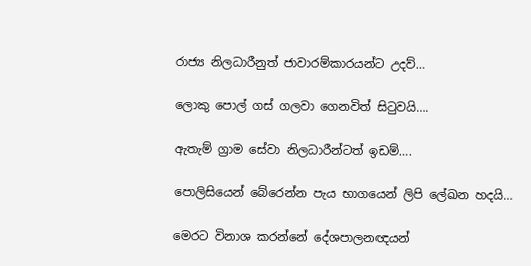රාජ්‍ය නිලධාරීනුත් ජාවාරම්කාරයන්ට උදව්…

ලොකු පොල් ගස් ගලවා ගෙනවිත් සිටුවයි….

ඇතැම් ග්‍රාම සේවා නිලධාරීන්ටත් ඉඩම්….

පොලිසියෙන් බේරෙන්න පැය භාගයෙන් ලිපි ලේඛන හදයි…

මෙරට විනාශ කරන්නේ දේශපාලනඥයන්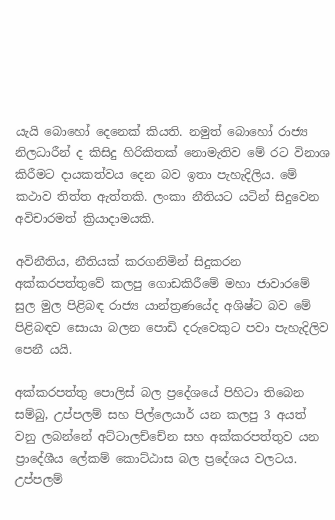යැයි බොහෝ දෙනෙක් කියති. නමුත් බොහෝ රාජ්‍ය නිලධාරීන් ද කිසිදු හිරිකිතක් නොමැතිව මේ රට විනාශ කිරීමට දායකත්වය දෙන බව ඉතා පැහැදිලිය. මේ කථාව තිත්ත ඇත්තකි. ලංකා නීතියට යටින් සිදුවෙන අවිචාරමත් ක්‍රියාදාමයකි.

අවිනීතිය, නීතියක් කරගනිමින් සිදුකරන අක්කරපත්තුවේ කලපු ගොඩකිරීමේ මහා ජාවාරමේ සුල මුල පිළිබඳ රාජ්‍ය යාන්ත්‍රණයේද අශිෂ්ට බව මේ පිළිබඳව සොයා බලන පොඩි දරුවෙකුට පවා පැහැදිලිව පෙනී යයි.

අක්කරපත්තු පොලිස් බල ප්‍රදේශයේ පිහිටා තිබෙන සම්බු, උප්පලම් සහ පිල්ලෙයාර් යන කලපු 3 අයත් වනු ලබන්නේ අට්ටාලච්චේන සහ අක්කරපත්තුව යන ප්‍රාදේශීය ලේකම් කොට්ඨාස බල ප්‍රදේශය වලටය. උප්පලම්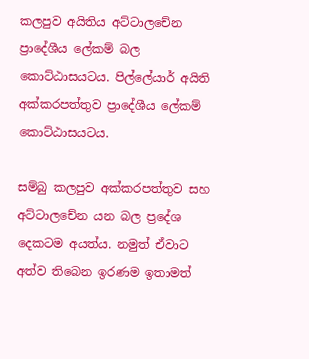කලපුව අයිතිය අට්ටාලචේන ප්‍රාදේශීය ලේකම් බල කොට්ඨාසයටය. පිල්ලේයාර් අයිති අක්කරපත්තුව ප්‍රාදේශීය ලේකම් කොට්ඨාසයටය.

සම්බු කලපුව අක්කරපත්තුව සහ අට්ටාලචේන යන බල ප්‍රදේශ දෙකටම අයත්ය. නමුත් ඒවාට අත්ව තිබෙන ඉරණම ඉතාමත්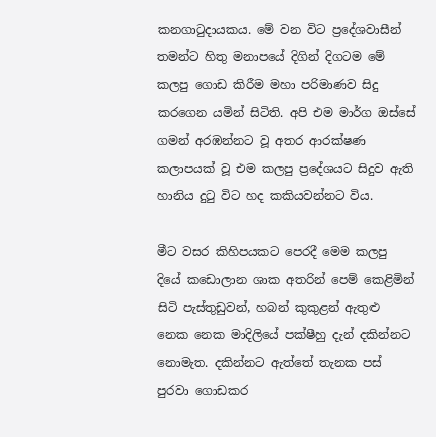කනගාටුදායකය. මේ වන විට ප්‍රදේශවාසීන් තමන්ට හිතු මනාපයේ දිගින් දිගටම මේ කලපු ගොඩ කිරීම මහා පරිමාණව සිදු කරගෙන යමින් සිටිති. අපි එම මාර්ග ඔස්සේ ගමන් අරඹන්නට වූ අතර ආරක්ෂණ කලාපයක් වූ එම කලපු ප්‍රදේශයට සිදුව ඇති හානිය දුටු විට හද කකියවන්නට විය.

මීට වසර කිහිපයකට පෙරදී මෙම කලපු දියේ කඩොලාන ශාක අතරින් පෙම් කෙළිමින් සිටි පැස්තුඩුවන්, හබන් කුකුළන් ඇතුළු නෙක නෙක මාදිලියේ පක්ෂීහු දැන් දකින්නට නොමැත. දකින්නට ඇත්තේ තැනක පස් පුරවා ගොඩකර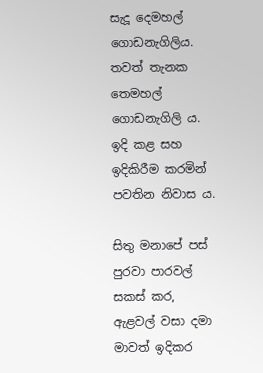සැදූ දෙමහල් ගොඩනැගිලිය. තවත් තැනක තෙමහල් ගොඩනැගිලි ය. ඉදි කළ සහ ඉදිකිරීම කරමින් පවතින නිවාස ය.

සිතු මනාපේ පස් පුරවා පාරවල් සකස් කර, ඇළවල් වසා දමා මාවත් ඉදිකර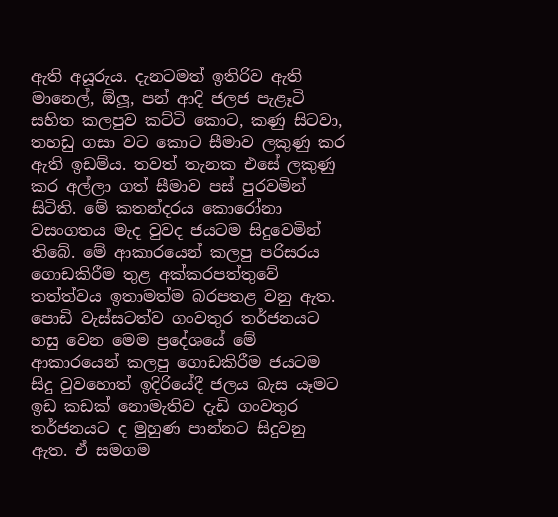ඇති අයූරුය. දැනටමත් ඉතිරිව ඇති මානෙල්, ඕලූ, පන් ආදි ජලජ පැළෑටි සහිත කලපුව කට්ටි කොට, කණු සිටවා, තහඩු ගසා වට කොට සීමාව ලකුණු කර ඇති ඉඩම්ය. තවත් තැනක එසේ ලකුණු කර අල්ලා ගත් සීමාව පස් පුරවමින් සිටිති. මේ කතන්දරය කොරෝනා වසංගතය මැද වුවද ජයටම සිදුවෙමින් තිබේ. මේ ආකාරයෙන් කලපු පරිසරය ගොඩකිරීම තුළ අක්කරපත්තුවේ තත්ත්වය ඉතාමත්ම බරපතළ වනු ඇත. පොඩි වැස්සටත්ව ගංවතුර තර්ජනයට හසු වෙන මෙම ප්‍රදේශයේ මේ ආකාරයෙන් කලපු ගොඩකිරීම ජයටම සිදු වුවහොත් ඉදිරියේදී ජලය බැස යෑමට ඉඩ කඩක් නොමැතිව දැඩි ගංවතුර තර්ජනයට ද මුහුණ පාන්නට සිදුවනු ඇත. ඒ සමගම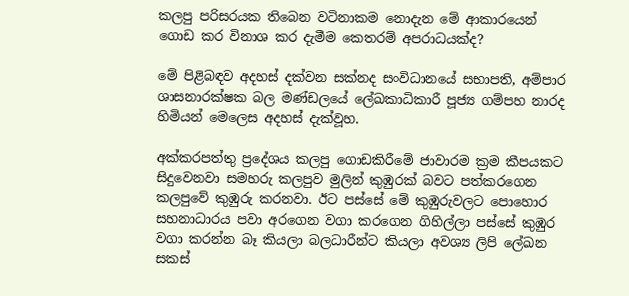කලපු පරිසරයක තිබෙන වටිනාකම නොදැන මේ ආකාරයෙන් ගොඩ කර විනාශ කර දැමීම කෙතරම් අපරාධයක්ද?

මේ පිළිබඳව අදහස් දක්වන සක්නද සංවිධානයේ සභාපති, අම්පාර ශාසනාරක්ෂක බල මණ්ඩලයේ ලේඛකාධිකාරී පූජ්‍ය ගම්පහ නාරද හිමියන් මෙලෙස අදහස් දැක්වූහ.

අක්කරපත්තු ප්‍රදේශය කලපු ගොඩකිරීමේ ජාවාරම ක්‍රම කීපයකට සිදුවෙනවා සමහරු කලපුව මුලින් කුඹුරක් බවට පත්කරගෙන කලපුවේ කුඹුරු කරනවා. ඊට පස්සේ මේ කුඹුරුවලට පොහොර සහනාධාරය පවා අරගෙන වගා කරගෙන ගිහිල්ලා පස්සේ කුඹුර වගා කරන්න බෑ කියලා බලධාරීන්ට කියලා අවශ්‍ය ලිපි ලේඛන සකස්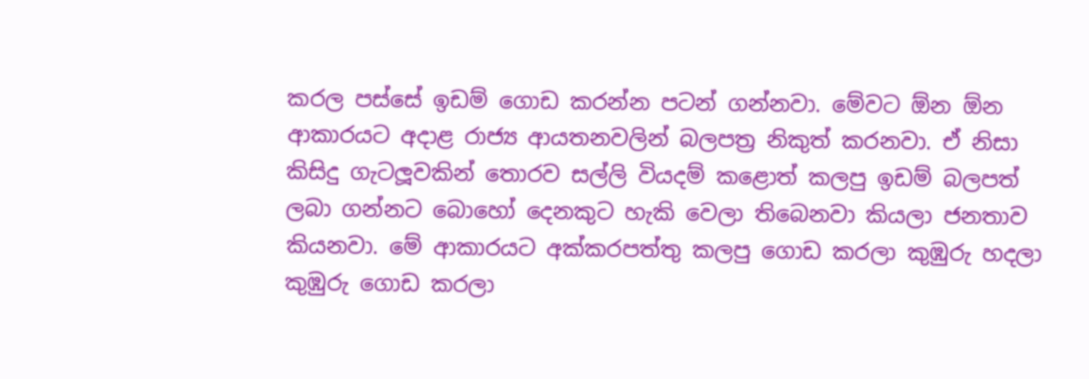කරල පස්සේ ඉඩම් ගොඩ කරන්න පටන් ගන්නවා. මේවට ඕන ඕන ආකාරයට අදාළ රාජ්‍ය ආයතනවලින් බලපත්‍ර නිකුත් කරනවා. ඒ නිසා කිසිදු ගැටලූවකින් තොරව සල්ලි වියදම් කළොත් කලපු ඉඩම් බලපත් ලබා ගන්නට බොහෝ දෙනකුට හැකි වෙලා තිබෙනවා කියලා ජනතාව කියනවා. මේ ආකාරයට අක්කරපත්තු කලපු ගොඩ කරලා කුඹුරු හදලා කුඹුරු ගොඩ කරලා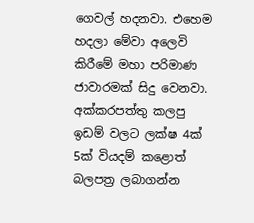ගෙවල් හදනවා. එහෙම හදලා මේවා අලෙවි කිරීමේ මහා පරිමාණ ජාවාරමක් සිදු වෙනවා. අක්කරපත්තු කලපු ඉඩම් වලට ලක්ෂ 4ක් 5ක් වියදම් කළොත් බලපත්‍ර ලබාගන්න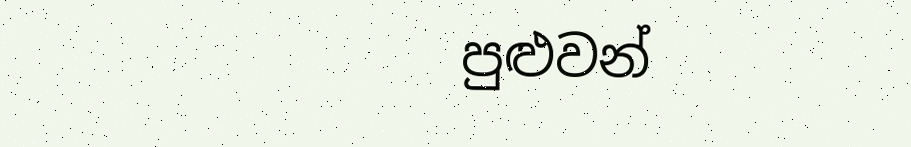පුළුවන්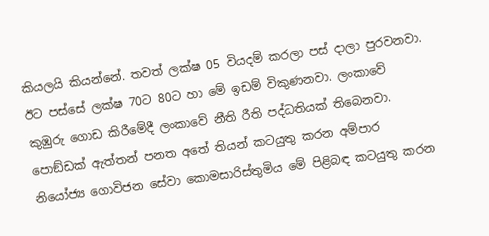කියලයි කියන්නේ. තවත් ලක්ෂ 05 වියදම් කරලා පස් දාලා පුරවනවා. ඊට පස්සේ ලක්ෂ 70ට 80ට හා මේ ඉඩම් විකුණනවා. ලංකාවේ කුඹුරු ගොඩ කිරීමේදී ලංකාවේ නීති රීති පද්ධතියක් තිබෙනවා. පොඞ්ඩක් ඇත්තන් පනත අතේ තියන් කටයුතු කරන අම්පාර නියෝජ්‍ය ගොවිජන සේවා කොමසාරිස්තුමිය මේ පිළිබඳ කටයුතු කරන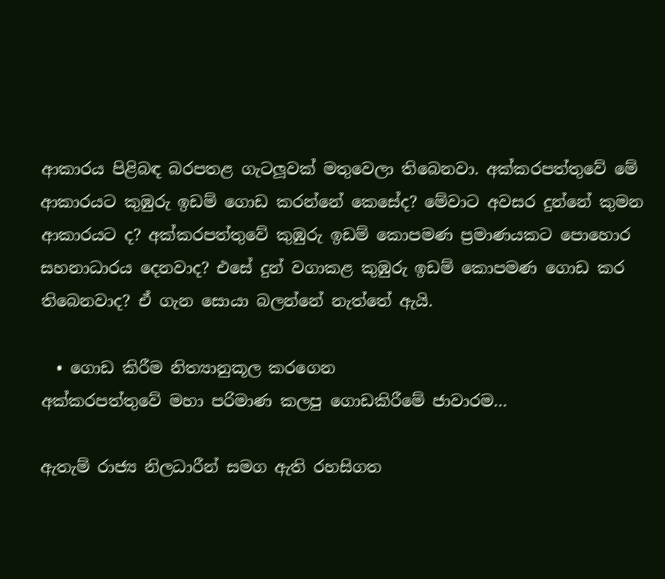ආකාරය පිළිබඳ බරපතළ ගැටලූවක් මතුවෙලා තිබෙනවා. අක්කරපත්තුවේ මේ ආකාරයට කුඹුරු ඉඩම් ගොඩ කරන්නේ කෙසේද? මේවාට අවසර දුන්නේ කුමන ආකාරයට ද? අක්කරපත්තුවේ කුඹුරු ඉඩම් කොපමණ ප්‍රමාණයකට පොහොර සහනාධාරය දෙනවාද? එසේ දුන් වගාකළ කුඹුරු ඉඩම් කොපමණ ගොඩ කර තිබෙනවාද? ඒ ගැන සොයා බලන්නේ නැත්තේ ඇයි.

  • ගොඩ කිරීම නිත්‍යානුකූල කරගෙන
අක්කරපත්තුවේ මහා පරිමාණ කලපු ගොඩකිරීමේ ජාවාරම…

ඇතැම් රාජ්‍ය නිලධාරීන් සමග ඇති රහසිගත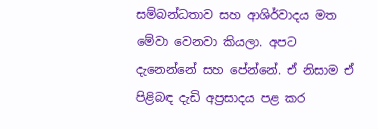සම්බන්ධතාව සහ ආශිර්වාදය මත මේවා වෙනවා කියලා. අපට දැනෙන්නේ සහ පේන්නේ. ඒ නිසාම ඒ පිළිබඳ දැඩි අප්‍රසාදය පළ කර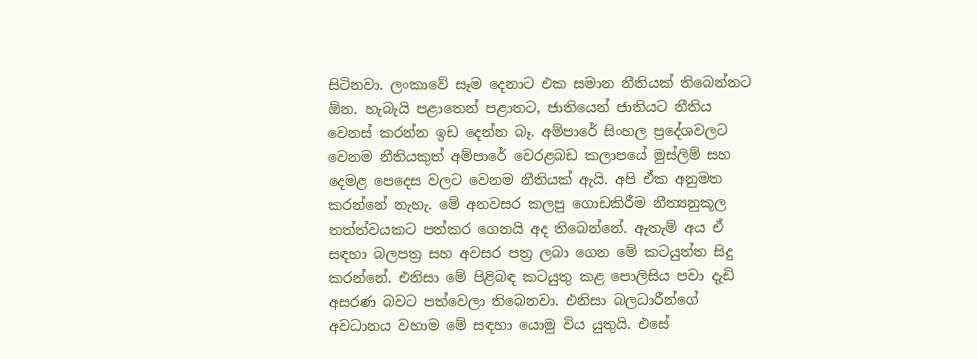සිටිනවා. ලංකාවේ සෑම දෙනාට එක සමාන නීතියක් තිබෙන්නට ඕන. හැබැයි පළාතෙන් පළාතට, ජාතියෙන් ජාතියට නීතිය වෙනස් කරන්න ඉඩ දෙන්න බෑ. අම්පාරේ සිංහල ප්‍රදේශවලට වෙනම නීතියකුත් අම්පාරේ වෙරළබඩ කලාපයේ මුස්ලිම් සහ දෙමළ පෙදෙස වලට වෙනම නීතියක් ඇයි. අපි ඒක අනුමත කරන්නේ නැහැ. මේ අනවසර කලපු ගොඩකිරීම නීත්‍යනුකූල තත්ත්වයකට පත්කර ගෙනයි අද තිබෙන්නේ. ඇතැම් අය ඒ සඳහා බලපත්‍ර සහ අවසර පත්‍ර ලබා ගෙන මේ කටයුත්ත සිදු කරන්නේ. එනිසා මේ පිළිබඳ කටයුතු කළ පොලිසිය පවා දැඩි අසරණ බවට පත්වෙලා තිබෙනවා. එනිසා බලධාරීන්ගේ අවධානය වහාම මේ සඳහා යොමු විය යුතුයි. එසේ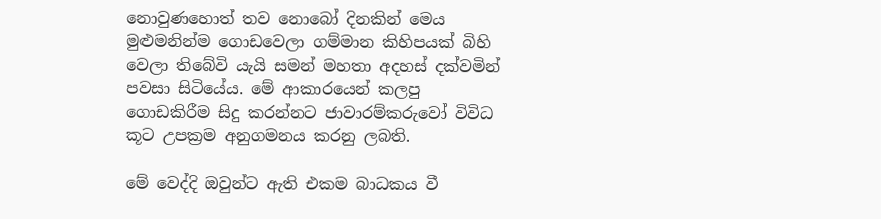නොවුණහොත් තව නොබෝ දිනකින් මෙය මුළුමනින්ම ගොඩවෙලා ගම්මාන කිහිපයක් බිහි වෙලා තිබේවි යැයි සමන් මහතා අදහස් දක්වමින් පවසා සිටියේය. මේ ආකාරයෙන් කලපු ගොඩකිරීම සිදු කරන්නට ජාවාරම්කරුවෝ විවිධ කූට උපක්‍රම අනුගමනය කරනු ලබති.

මේ වෙද්දි ඔවුන්ට ඇති එකම බාධකය වී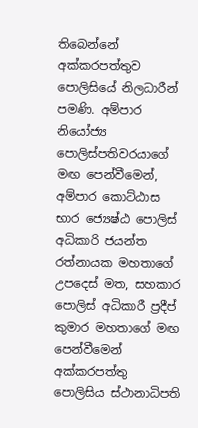තිබෙන්නේ අක්කරපත්තුව පොලිසියේ නිලධාරීන් පමණි. අම්පාර නියෝජ්‍ය පොලිස්පතිවරයාගේ මඟ පෙන්වීමෙන්, අම්පාර කොට්ඨාස භාර ජ්‍යෙෂ්ඨ පොලිස් අධිකාරි ජයන්ත රත්නායක මහතාගේ උපදෙස් මත, සහකාර පොලිස් අධිකාරී ප්‍රදීප් කුමාර මහතාගේ මඟ පෙන්වීමෙන් අක්කරපත්තු පොලිසිය ස්ථානාධිපති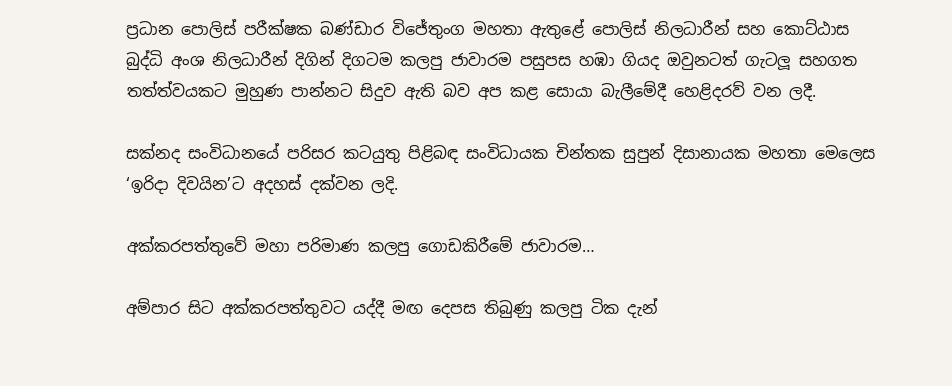ප්‍රධාන පොලිස් පරීක්ෂක බණ්ඩාර විජේතුංග මහතා ඇතුළේ පොලිස් නිලධාරීන් සහ කොට්ඨාස බුද්ධි අංශ නිලධාරීන් දිගින් දිගටම කලපු ජාවාරම පසුපස හඹා ගියද ඔවුනටත් ගැටලූ සහගත තත්ත්වයකට මුහුණ පාන්නට සිදුව ඇති බව අප කළ සොයා බැලීමේදී හෙළිදරව් වන ලදී.

සක්නද සංවිධානයේ පරිසර කටයුතු පිළිබඳ සංවිධායක චින්තක සුපුන් දිසානායක මහතා මෙලෙස ‘ඉරිදා දිවයින’ට අදහස් දක්වන ලදි.

අක්කරපත්තුවේ මහා පරිමාණ කලපු ගොඩකිරීමේ ජාවාරම…

අම්පාර සිට අක්කරපත්තුවට යද්දී මඟ දෙපස තිබුණු කලපු ටික දැන්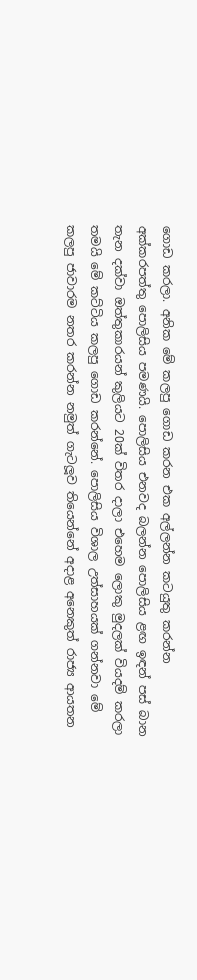ගොඩ කරලා. අනික මේ කලපු ගොඩ කරන එක අල්ලන්න කටයුතු කරන්න අක්කරපත්තු පොලිසිය පමණයි. පොලිසිය එනවද බලන්න පොලිසිය ළඟ ඉඳන් පස් බාන තැන දක්වා ඔත්තුකාරයන් කුලියට 20ක් විතර දාලා එහෙම ලොකු මුදලක් වියදම් කරලා තමයි මේ කට්ටිය කලපු ගොඩ කරන්නේ. පොලිසිය විශාල උත්සාහයක් ගන්නවා මේ කලපු ජාවාරම නතර කරන්න නමුත් ගැටලූව තියෙන්නේ අදාළ අනෙකුත් රාජ්‍ය ආයතන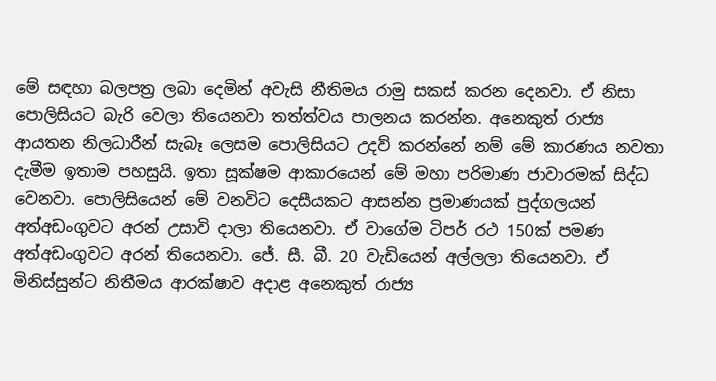මේ සඳහා බලපත්‍ර ලබා දෙමින් අවැසි නීතිමය රාමු සකස් කරන දෙනවා. ඒ නිසා පොලිසියට බැරි වෙලා තියෙනවා තත්ත්වය පාලනය කරන්න. අනෙකුත් රාජ්‍ය ආයතන නිලධාරීන් සැබෑ ලෙසම පොලිසියට උදව් කරන්නේ නම් මේ කාරණය නවතා දැමීම ඉතාම පහසුයි. ඉතා සූක්ෂම ආකාරයෙන් මේ මහා පරිමාණ ජාවාරමක් සිද්ධ වෙනවා. පොලිසියෙන් මේ වනවිට දෙසීයකට ආසන්න ප්‍රමාණයක් පුද්ගලයන් අත්අඩංගුවට අරන් උසාවි දාලා තියෙනවා. ඒ වාගේම ටිපර් රථ 150ක් පමණ අත්අඩංගුවට අරන් තියෙනවා. ජේ. සී. බී. 20 වැඩියෙන් අල්ලලා තියෙනවා. ඒ මිනිස්සුන්ට නිතීමය ආරක්ෂාව අදාළ අනෙකුත් රාජ්‍ය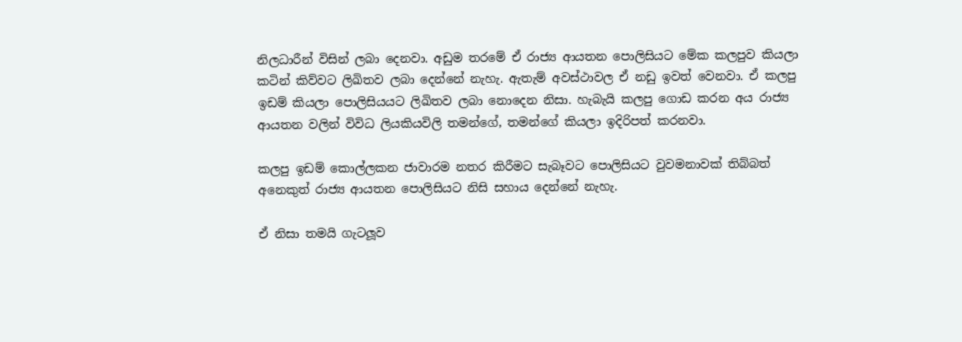නිලධාරීන් විසින් ලබා දෙනවා. අඩුම තරමේ ඒ රාජ්‍ය ආයතන පොලිසියට මේක කලපුව කියලා කටින් කිව්වට ලිඛිතව ලබා දෙන්නේ නැහැ. ඇතැම් අවස්ථාවල ඒ නඩු ඉවත් වෙනවා. ඒ කලපු ඉඩම් කියලා පොලිසියයට ලිඛිතව ලබා නොදෙන නිසා. හැබැයි කලපු ගොඩ කරන අය රාජ්‍ය ආයතන වලින් විවිධ ලියකියවිලි තමන්ගේ, තමන්ගේ කියලා ඉදිරිපත් කරනවා.

කලපු ඉඩම් කොල්ලකන ජාවාරම නතර කිරීමට සැබෑවට පොලිසියට වුවමනාවක් තිබ්බත් අනෙකුත් රාජ්‍ය ආයතන පොලිසියට නිසි සහාය දෙන්නේ නැහැ.

ඒ නිසා තමයි ගැටලූව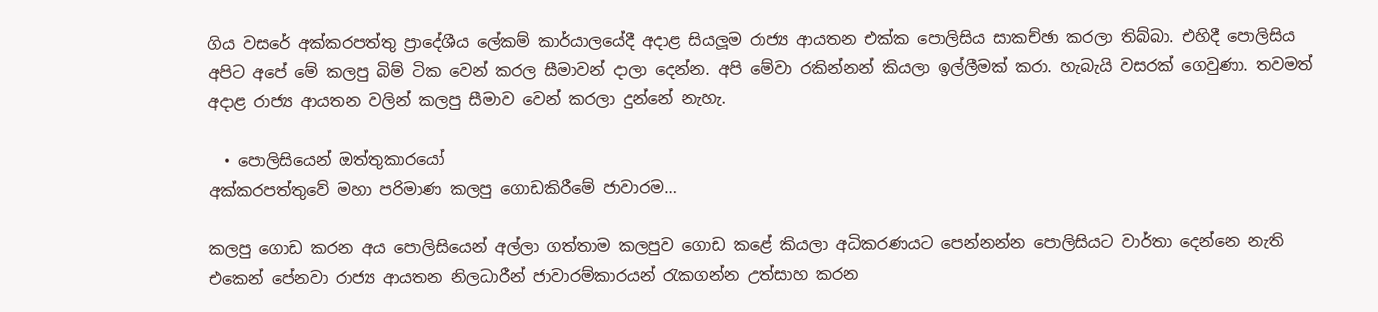ගිය වසරේ අක්කරපත්තු ප්‍රාදේශීය ලේකම් කාර්යාලයේදී අදාළ සියලූම රාජ්‍ය ආයතන එක්ක පොලිසිය සාකච්ඡා කරලා තිබ්බා. එහිදී පොලිසිය අපිට අපේ මේ කලපු බිම් ටික වෙන් කරල සීමාවන් දාලා දෙන්න. අපි මේවා රකින්නන් කියලා ඉල්ලීමක් කරා. හැබැයි වසරක් ගෙවුණා. තවමත් අදාළ රාජ්‍ය ආයතන වලින් කලපු සීමාව වෙන් කරලා දුන්නේ නැහැ.

  • පොලිසියෙන් ඔත්තුකාරයෝ
අක්කරපත්තුවේ මහා පරිමාණ කලපු ගොඩකිරීමේ ජාවාරම…

කලපු ගොඩ කරන අය පොලිසියෙන් අල්ලා ගත්තාම කලපුව ගොඩ කළේ කියලා අධිකරණයට පෙන්නන්න පොලිසියට වාර්තා දෙන්නෙ නැති එකෙන් පේනවා රාජ්‍ය ආයතන නිලධාරීන් ජාවාරම්කාරයන් රැකගන්න උත්සාහ කරන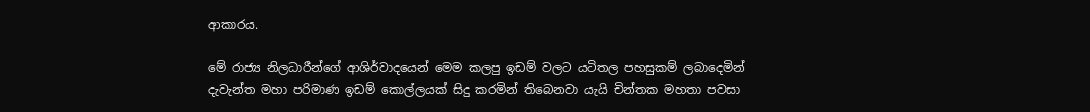ආකාරය.

මේ රාජ්‍ය නිලධාරීන්ගේ ආශිර්වාදයෙන් මෙම කලපු ඉඩම් වලට යටිතල පහසුකම් ලබාදෙමින් දැවැන්ත මහා පරිමාණ ඉඩම් කොල්ලයක් සිදු කරමින් තිබෙනවා යැයි චින්තක මහතා පවසා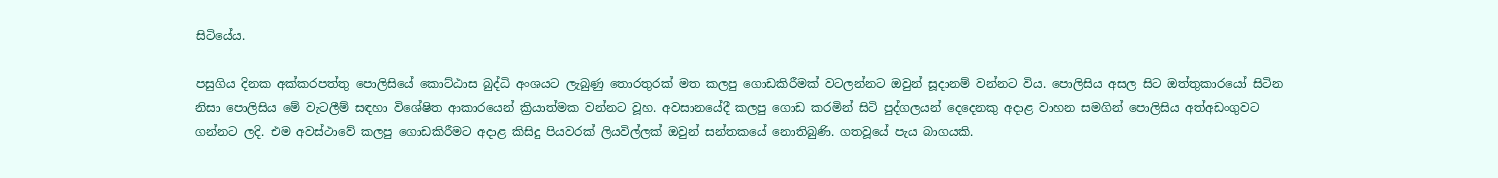සිටියේය.

පසුගිය දිනක අක්කරපත්තු පොලිසියේ කොට්ඨාස බුද්ධි අංශයට ලැබුණු තොරතුරක් මත කලපු ගොඩකිරීමක් වටලන්නට ඔවුන් සූදානම් වන්නට විය. පොලිසිය අසල සිට ඔත්තුකාරයෝ සිටින නිසා පොලිසිය මේ වැටලීම් සඳහා විශේෂිත ආකාරයෙන් ක්‍රියාත්මක වන්නට වූහ. අවසානයේදී කලපු ගොඩ කරමින් සිටි පුද්ගලයන් දෙදෙනකු අදාළ වාහන සමගින් පොලිසිය අත්අඩංගුවට ගන්නට ලදි. එම අවස්ථාවේ කලපු ගොඩකිරීමට අදාළ කිසිදු පියවරක් ලියවිල්ලක් ඔවුන් සන්තකයේ නොතිබුණි. ගතවූයේ පැය බාගයකි.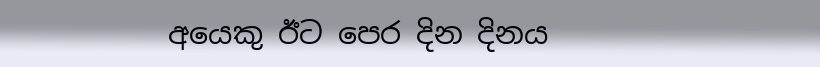අයෙකු ඊට පෙර දින දිනය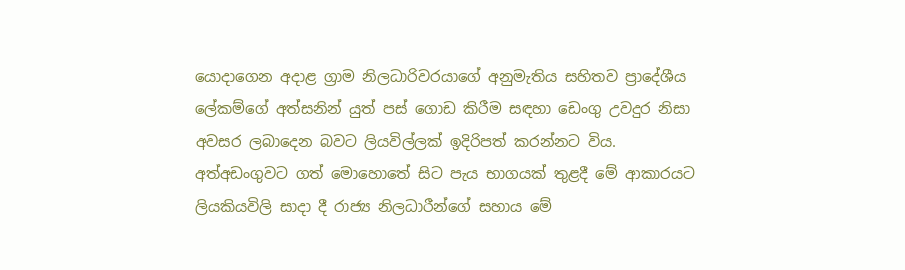යොදාගෙන අදාළ ග්‍රාම නිලධාරිවරයාගේ අනුමැතිය සහිතව ප්‍රාදේශීය ලේකම්ගේ අත්සනින් යුත් පස් ගොඩ කිරීම සඳහා ඩෙංගු උවදුර නිසා අවසර ලබාදෙන බවට ලියවිල්ලක් ඉදිරිපත් කරන්නට විය. අත්අඩංගුවට ගත් මොහොතේ සිට පැය භාගයක් තුළදී මේ ආකාරයට ලියකියවිලි සාදා දී රාජ්‍ය නිලධාරීන්ගේ සහාය මේ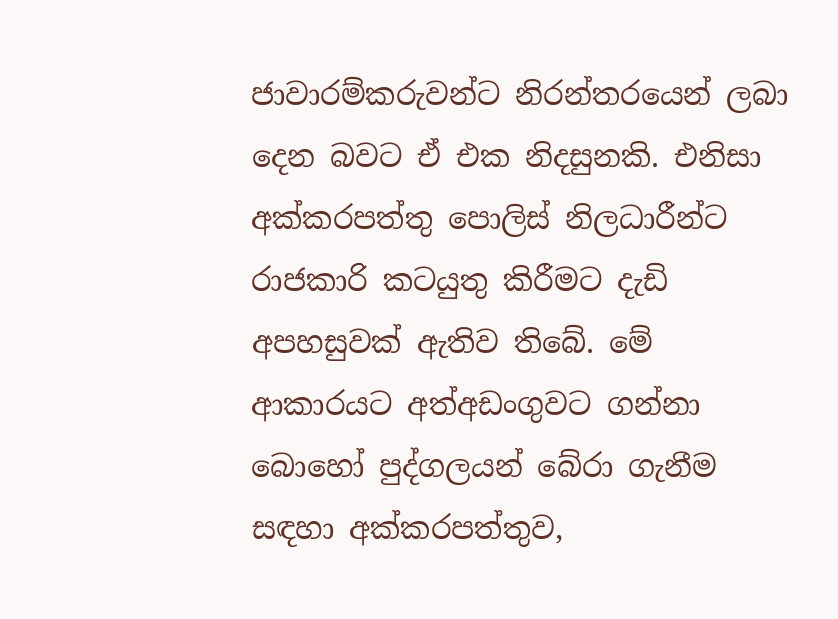ජාවාරම්කරුවන්ට නිරන්තරයෙන් ලබා දෙන බවට ඒ එක නිදසුනකි. එනිසා අක්කරපත්තු පොලිස් නිලධාරීන්ට රාජකාරි කටයුතු කිරීමට දැඩි අපහසුවක් ඇතිව තිබේ. මේ ආකාරයට අත්අඩංගුවට ගන්නා බොහෝ පුද්ගලයන් බේරා ගැනීම සඳහා අක්කරපත්තුව,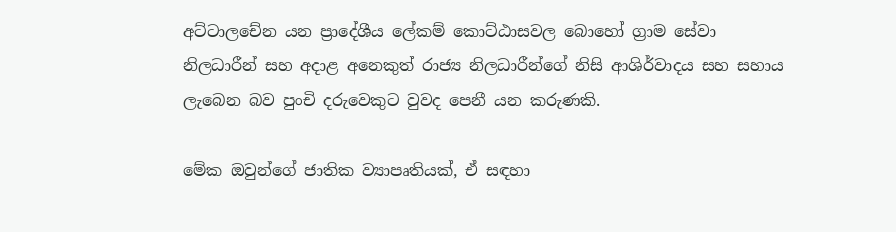අට්ටාලචේන යන ප්‍රාදේශීය ලේකම් කොට්ඨාසවල බොහෝ ග්‍රාම සේවා නිලධාරීන් සහ අදාළ අනෙකුත් රාජ්‍ය නිලධාරීන්ගේ නිසි ආශිර්වාදය සහ සහාය ලැබෙන බව පුංචි දරුවෙකුට වුවද පෙනී යන කරුණකි.

මේක ඔවුන්ගේ ජාතික ව්‍යාපෘතියක්, ඒ සඳහා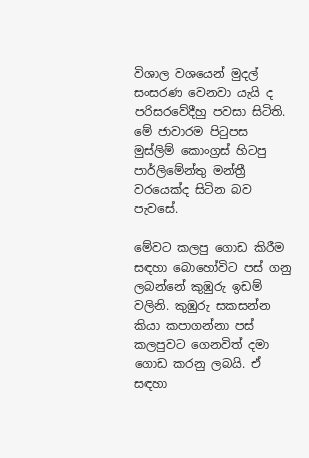විශාල වශයෙන් මුදල් සංසරණ වෙනවා යැයි ද පරිසරවේදීහු පවසා සිටිති. මේ ජාවාරම පිටුපස මුස්ලිම් කොංග්‍රස් හිටපු පාර්ලිමේන්තු මන්ත්‍රී වරයෙක්ද සිටින බව පැවසේ.

මේවට කලපු ගොඩ කිරීම සඳහා බොහෝවිට පස් ගනු ලබන්නේ කුඹුරු ඉඩම් වලිනි. කුඹුරු සකසන්න කියා කපාගන්නා පස් කලපුවට ගෙනවිත් දමා ගොඩ කරනු ලබයි. ඒ සඳහා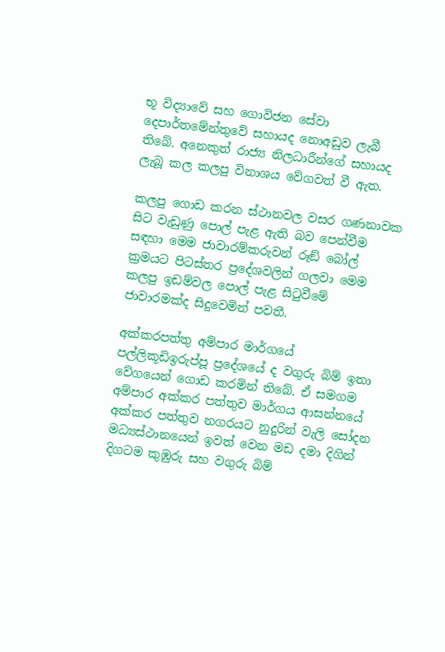භූ විද්‍යාවේ සහ ගොවිජන සේවා දෙපාර්තමේන්තුවේ සහායද නොඅඩුව ලැබී තිබේ. අනෙකුත් රාජ්‍ය නිලධාරීන්ගේ සහායද ලැබූ කල කලපු විනාශය වේගවත් වී ඇත.

කලපු ගොඩ කරන ස්ථානවල වසර ගණනාවක සිට වැඩුණු පොල් පැළ ඇති බව පෙන්වීම සඳහා මෙම ජාවාරම්කරුවන් රූඞ් බෝල් ක්‍රමයට පිටස්තර ප්‍රදේශවලින් ගලවා මෙම කලපු ඉඩම්වල පොල් පැළ සිටුවීමේ ජාවාරමක්ද සිදුවෙමින් පවතී.

අක්කරපත්තු අම්පාර මාර්ගයේ පල්ලිකූඩිඉරුප්පූ ප්‍රදේශයේ ද වගුරු බිම් ඉතා වේගයෙන් ගොඩ කරමින් තිබේ. ඒ සමගම අම්පාර අක්කර පත්තුව මාර්ගය ආසන්නයේ අක්කර පත්තුව නගරයට නුදුරින් වැලි සෝදන මධ්‍යස්ථානයෙන් ඉවත් වෙන මඩ දමා දිගින් දිගටම කුඹුරු සහ වගුරු බිම්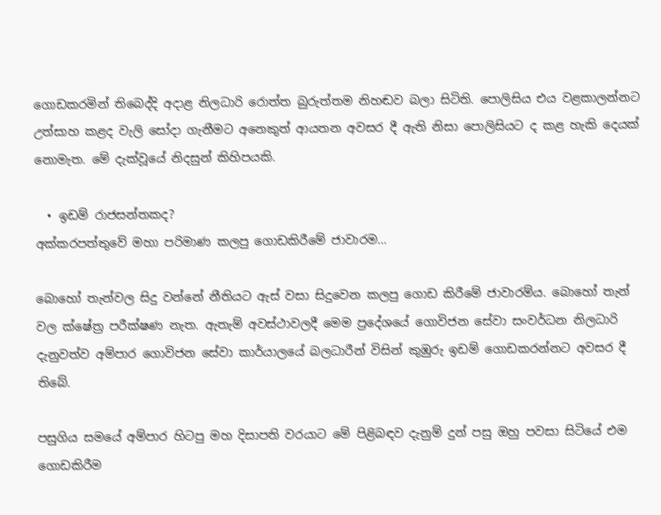ගොඩකරමින් තිබෙද්දි අදාළ නිලධාරි රොත්ත බුරුත්තම නිහඬව බලා සිටිති. පොලිසිය එය වළකාලන්නට උත්සාහ කළද වැලි සෝදා ගැනීමට අනෙකුත් ආයතන අවසර දී ඇති නිසා පොලිසියට ද කළ හැකි දෙයක් නොමැත. මේ දැක්වූයේ නිදසුන් කිහිපයකි.

  • ඉඩම් රාජසන්තකද?
අක්කරපත්තුවේ මහා පරිමාණ කලපු ගොඩකිරීමේ ජාවාරම…

බොහෝ තැන්වල සිදු වන්නේ නීතියට ඇස් වසා සිදුවෙන කලපු ගොඩ කිරීමේ ජාවාරම්ය. බොහෝ තැන් වල ක්ෂේත්‍ර පරීක්ෂණ නැත. ඇතැම් අවස්ථාවලදී මෙම ප්‍රදේශයේ ගොවිජන සේවා සංවර්ධන නිලධාරි දැනුවත්ව අම්පාර ගොවිජන සේවා කාර්යාලයේ බලධාරීන් විසින් කුඹුරු ඉඩම් ගොඩකරන්නට අවසර දී තිබේ.

පසුගිය සමයේ අම්පාර හිටපු මහ දිසාපති වරයාට මේ පිළිබඳව දැනුම් දුන් පසු ඔහු පවසා සිටියේ එම ගොඩකිරීම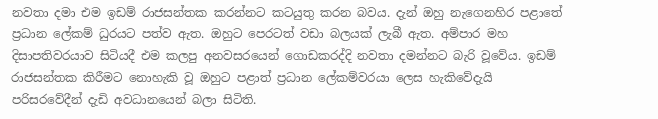නවතා දමා එම ඉඩම් රාජසන්තක කරන්නට කටයුතු කරන බවය. දැන් ඔහු නැගෙනහිර පළාතේ ප්‍රධාන ලේකම් ධුරයට පත්ව ඇත. ඔහුට පෙරටත් වඩා බලයක් ලැබී ඇත. අම්පාර මහ දිසාපතිවරයාව සිටියදී එම කලපු අනවසරයෙන් ගොඩකරද්දි නවතා දමන්නට බැරි වූවේය. ඉඩම් රාජසන්තක කිරීමට නොහැකි වූ ඔහුට පළාත් ප්‍රධාන ලේකම්වරයා ලෙස හැකිවේදැයි පරිසරවේදීන් දැඩි අවධානයෙන් බලා සිටිති.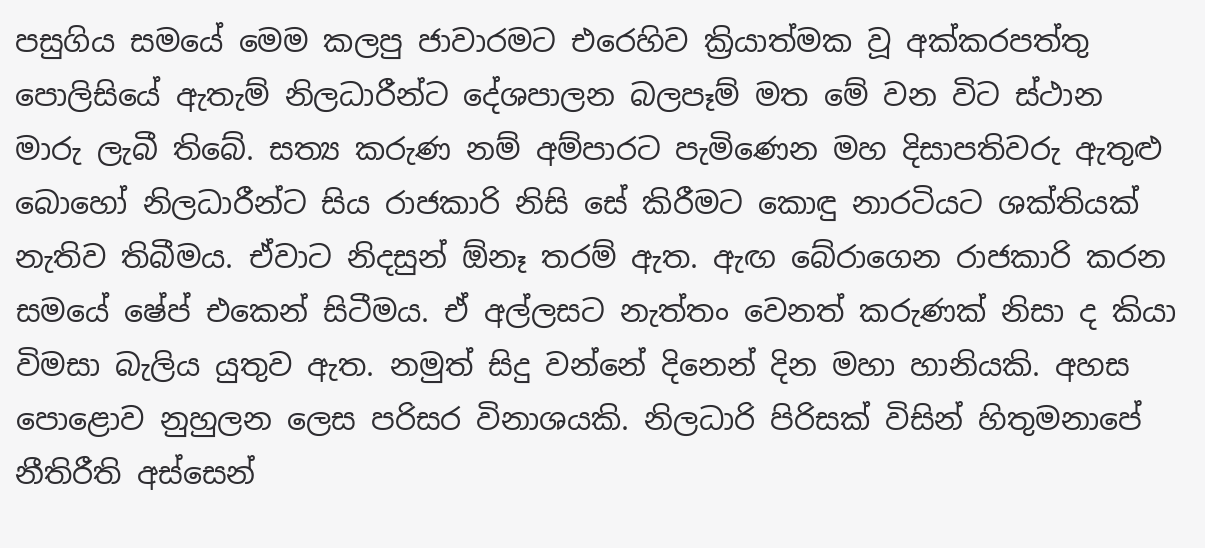පසුගිය සමයේ මෙම කලපු ජාවාරමට එරෙහිව ක්‍රියාත්මක වූ අක්කරපත්තු පොලිසියේ ඇතැම් නිලධාරීන්ට දේශපාලන බලපෑම් මත මේ වන විට ස්ථාන මාරු ලැබී තිබේ. සත්‍ය කරුණ නම් අම්පාරට පැමිණෙන මහ දිසාපතිවරු ඇතුළු බොහෝ නිලධාරීන්ට සිය රාජකාරි නිසි සේ කිරීමට කොඳු නාරටියට ශක්තියක් නැතිව තිබීමය. ඒවාට නිදසුන් ඕනෑ තරම් ඇත. ඇඟ බේරාගෙන රාජකාරි කරන සමයේ ෂේප් එකෙන් සිටීමය. ඒ අල්ලසට නැත්තං වෙනත් කරුණක් නිසා ද කියා විමසා බැලිය යුතුව ඇත. නමුත් සිදු වන්නේ දිනෙන් දින මහා හානියකි. අහස පොළොව නුහුලන ලෙස පරිසර විනාශයකි. නිලධාරි පිරිසක් විසින් හිතුමනාපේ නීතිරීති අස්සෙන්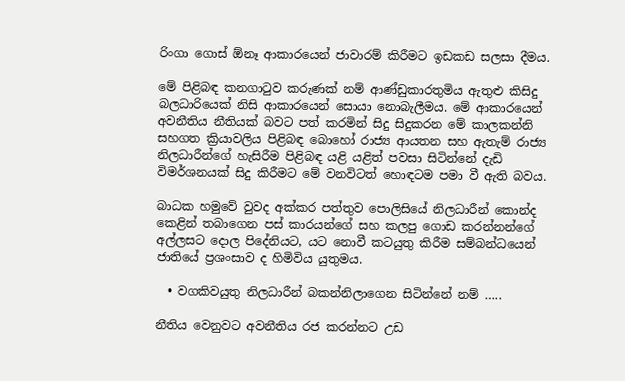රිංගා ගොස් ඕනෑ ආකාරයෙන් ජාවාරම් කිරීමට ඉඩකඩ සලසා දීමය.

මේ පිළිබඳ කනගාටුව කරුණක් නම් ආණ්ඩුකාරතුමිය ඇතුළු කිසිදු බලධාරියෙක් නිසි ආකාරයෙන් සොයා නොබැලීමය. මේ ආකාරයෙන් අවනීතිය නීතියක් බවට පත් කරමින් සිදු සිදුකරන මේ කාලකන්නි සහගත ක්‍රියාවලිය පිළිබඳ බොහෝ රාජ්‍ය ආයතන සහ ඇතැම් රාජ්‍ය නිලධාරීන්ගේ හැසිරීම පිළිබඳ යළි යළිත් පවසා සිටින්නේ දැඩි විමර්ශනයක් සිදු කිරීමට මේ වනවිටත් හොඳටම පමා වී ඇති බවය.

බාධක හමුවේ වුවද අක්කර පත්තුව පොලිසියේ නිලධාරීන් කොන්ද කෙළින් තබාගෙන පස් කාරයන්ගේ සහ කලපු ගොඩ කරන්නන්ගේ අල්ලසට දොල පිදේනියට, යට නොවී කටයුතු කිරීම සම්බන්ධයෙන් ජාතියේ ප්‍රශංසාව ද හිමිවිය යුතුමය.

  • වගකිවයුතු නිලධාරීන් බකන්නිලාගෙන සිටින්නේ නම් …..

නීතිය වෙනුවට අවනීතිය රජ කරන්නට උඩ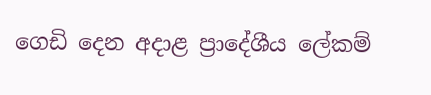ගෙඩි දෙන අදාළ ප්‍රාදේශීය ලේකම්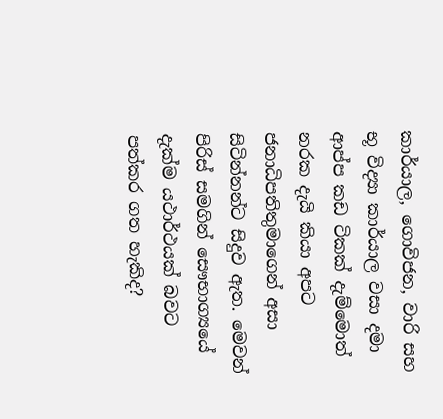කාර්යාල, ගොවිජන, වාරි සහ භූ විද්‍යා කාර්යාල වසා දමා ආප්ප කඩ ටිකක් දැම්මොත් නරක දැයි කියා අපට ජනාධිපතිතුමාගෙන් අසා සිටින්නන්ට සිදුව ඇත. මෙවන් පිරිස් සමගින් සෞභාග්‍යයේ දැක්ම යථාර්ථයක් බවට පත්කර ගත හැකිද?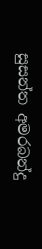සුසන්ත අමරබන්දු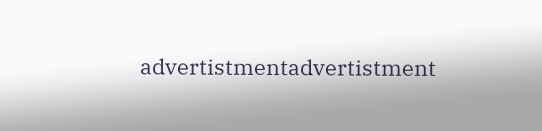advertistmentadvertistment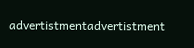advertistmentadvertistment